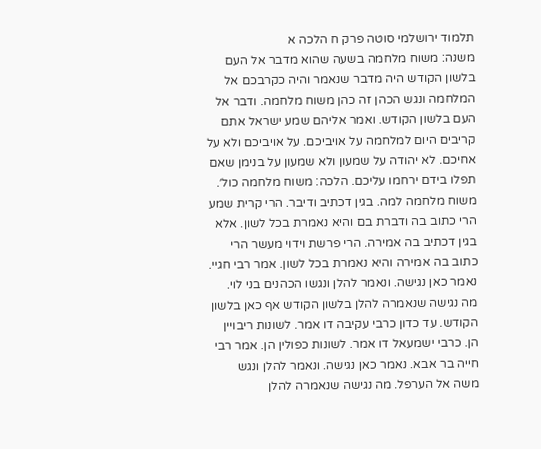תלמוד ירושלמי סוטה פרק ח הלכה א
משנה: משוח מלחמה בשעה שהוא מדבר אל העם בלשון הקודש היה מדבר שנאמר והיה כקרבכם אל המלחמה ונגש הכהן זה כהן משוח מלחמה. ודבר אל העם בלשון הקודש. ואמר אליהם שמע ישראל אתם קריבים היום למלחמה על אויביכם. על אויביכם ולא על אחיכם. לא יהודה על שמעון ולא שמעון על בנימן שאם תפלו בידם ירחמו עליכם. הלכה: משוח מלחמה כול׳. משוח מלחמה למה. בגין דכתיב ודיבר. הרי קרית שמע הרי כתוב בה ודברת בם והיא נאמרת בכל לשון. אלא בגין דכתיב בה אמירה. הרי פרשת וידוי מעשר הרי כתוב בה אמירה והיא נאמרת בכל לשון. אמר רבי חגיי. נאמר כאן נגישה. ונאמר להלן ונגשו הכהנים בני לוי. מה נגישה שנאמרה להלן בלשון הקודש אף כאן בלשון הקודש. עד כדון כרבי עקיבה דו אמר. לשונות ריבויין הן. כרבי ישמעאל דו אמר. לשונות כפולין הן. אמר רבי חייה בר אבא. נאמר כאן נגישה. ונאמר להלן ונגש משה אל הערפל. מה נגישה שנאמרה להלן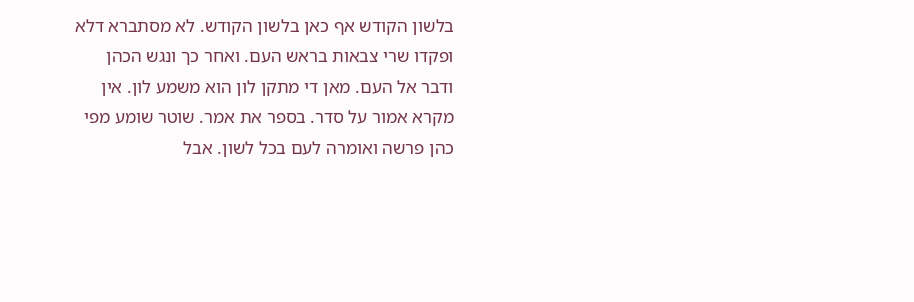בלשון הקודש אף כאן בלשון הקודש. לא מסתברא דלא ופקדו שרי צבאות בראש העם. ואחר כך ונגש הכהן ודבר אל העם. מאן די מתקן לון הוא משמע לון. אין מקרא אמור על סדר. בספר את אמר. שוטר שומע מפי כהן פרשה ואומרה לעם בכל לשון. אבל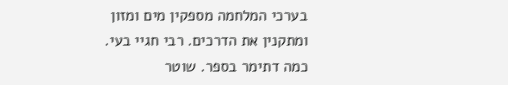בערכי המלחמה מספקין מים ומזון ומתקנין את הדרכים. רבי חגיי בעי. כמה דתימר בספר. שוטר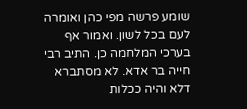שומע פרשה מפי כהן ואומרה לעם בכל לשון. ואמור אף בערכי המלחמה כן. התיב רבי חייה בר אדא. לא מסתברא דלא והיה ככלות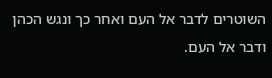השוטרים לדבר אל העם ואחר כך ונגש הכהן ודבר אל העם.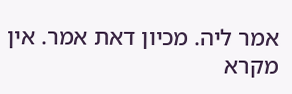אמר ליה. מכיון דאת אמר. אין מקרא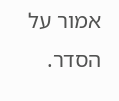אמור על הסדר.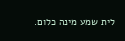לית שמע מינה כלום.